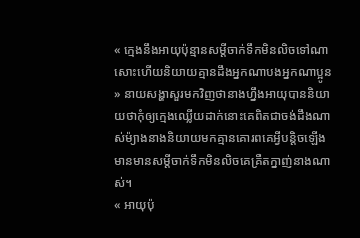« ក្មេងនឹងអាយុប៉ុន្មានសម្ដីចាក់ទឹកមិនលិចទៅណាសោះហើយនិយាយគ្មានដឹងអ្នកណាបងអ្នកណាប្អូន » នាយសង្ហាសួរមកវិញថានាងហ្នឹងអាយុបាននិយាយថាកុំឲ្យក្មេងឈ្លើយដាក់នោះគេពិតជាចង់ដឹងណាស់ម៉្យាងនាងនិយាយមកគ្មានគោរពគេអ្វីបន្តិចឡើងមានមានសម្ដីចាក់ទឹកមិនលិចគេគ្រឺតក្នាញ់នាងណាស់។
« អាយុប៉ុ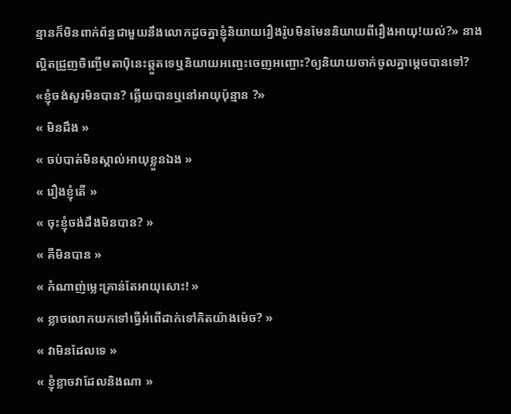ន្មានក៏មិនពាក់ព័ន្ធជាមួយនឹងលោកដូចគ្នាខ្ញុំនិយាយរឿងរ៉ូបមិនមែននិយាយពីរឿងអាយុ!យល់?» នាងល្អិតជ្រួញចិញ្ចើមតាប៉ិនេះឆ្កួតទេឬនិយាយអញ្ចេះចេញអញ្ចោះ?ឲ្យនិយាយចាក់ចូលគ្នាម្ដេចបានទៅ?
«ខ្ញុំចង់សួរមិនបាន? ឆ្លើយបានឬនៅអាយុប៉ុន្មាន ?»
« មិនដឹង »
« ចប់បាត់មិនស្គាល់អាយុខ្លួនឯង »
« រឿងខ្ញុំតើ »
« ចុះខ្ញុំចង់ដឹងមិនបាន? »
« គឺមិនបាន »
« កំណាញ់ម្លេះគ្រាន់តែអាយុសោះ! »
« ខ្លាចលោកយកទៅធ្វើអំពើដាក់ទៅគិតយ៉ាងម៉េច? »
« វាមិនដែលទេ »
« ខ្ញុំខ្លាចវាដែលនិងណា »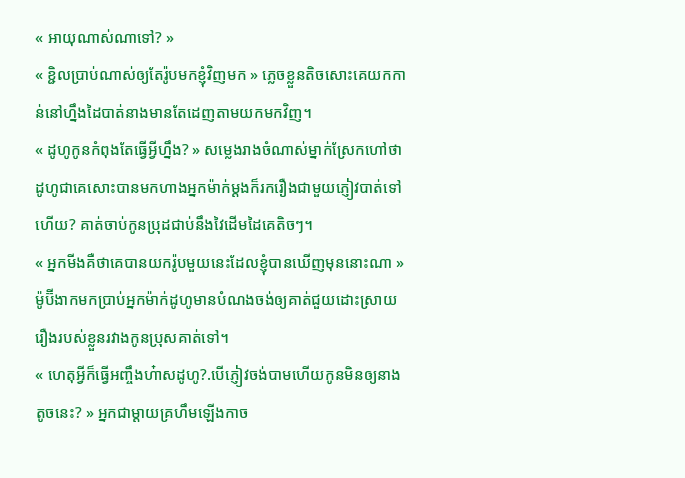« អាយុណាស់ណាទៅ? »
« ខ្ជិលប្រាប់ណាស់ឲ្យតែរ៉ូបមកខ្ញុំវិញមក » ភ្លេចខ្លួនតិចសោះគេយកកាន់នៅហ្នឹងដៃបាត់នាងមានតែដេញតាមយកមកវិញ។
« ដូហូកូនកំពុងតែធ្វើអ្វីហ្នឹង? » សម្លេងរាងចំណាស់ម្នាក់ស្រែកហៅថាដូហូជាគេសោះបានមកហាងអ្នកម៉ាក់ម្ដងក៏រករឿងជាមួយភ្ញៀវបាត់ទៅហើយ? គាត់ចាប់កូនប្រុដជាប់នឹងវៃដើមដៃគេតិចៗ។
« អ្នកមីងគឺថាគេបានយករ៉ូបមួយនេះដែលខ្ញុំបានឃើញមុននោះណា » ម៉ូប៊ីងាកមកប្រាប់អ្នកម៉ាក់ដូហូមានបំណងចង់ឲ្យគាត់ជួយដោះស្រាយរឿងរបស់ខ្លួនរវាងកូនប្រុសគាត់ទៅ។
« ហេតុអ្វីក៏ធ្វើអញ្ចឹងហ៎ាសដូហូ?.បើភ្ញៀវចង់បាមហើយកូនមិនឲ្យនាងតូចនេះ? » អ្នកជាម្ដាយគ្រហឹមឡើងកាច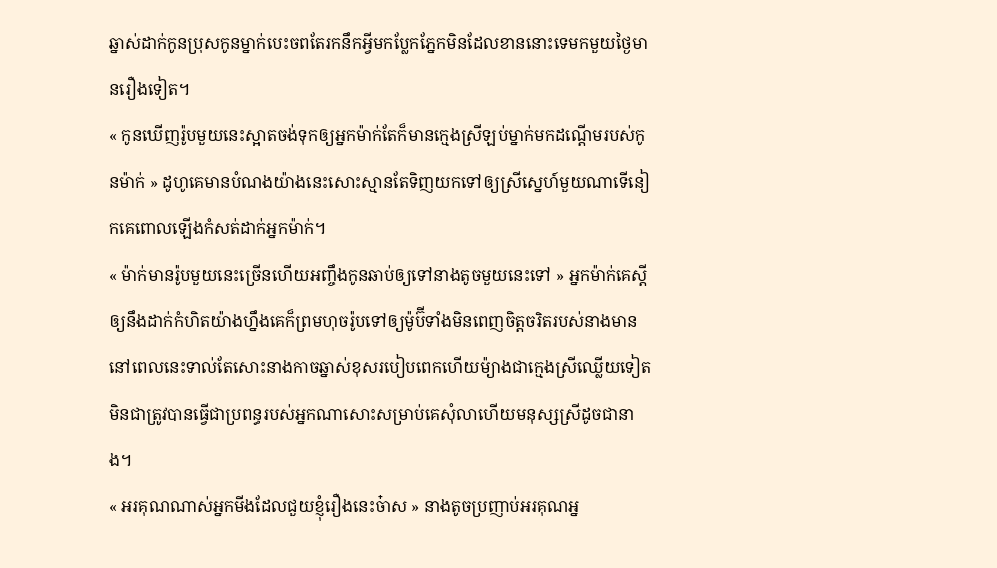ឆ្នាស់ដាក់កូនប្រុសកូនម្នាក់បេះចពតែរកនឹកអ្វីមកប្លែកភ្នែកមិនដែលខាននោះទេមកមួយថ្ងៃមានរឿងទៀត។
« កូនឃើញរ៉ូបមួយនេះស្អាតចង់ទុកឲ្យអ្នកម៉ាក់តែក៏មានក្មេងស្រីឡប់ម្នាក់មកដណ្ដើមរបស់កូនម៉ាក់ » ដូហូគេមានបំណងយ៉ាងនេះសោះស្មានតែទិញយកទៅឲ្យស្រីស្នេហ៍មួយណាទើនៀកគេពោលឡើងកំសត់ដាក់អ្នកម៉ាក់។
« ម៉ាក់មានរ៉ូបមួយនេះច្រើនហើយអញ្ចឹងកូនឆាប់ឲ្យទៅនាងតូចមួយនេះទៅ » អ្នកម៉ាក់គេស្ដីឲ្យនឹងដាក់កំហិតយ៉ាងហ្នឹងគេក៏ព្រមហុចរ៉ូបទៅឲ្យម៉ូប៊ីទាំងមិនពេញចិត្តចរិតរបស់នាងមាននៅពេលនេះទាល់តែសោះនាងកាចឆ្នាស់ខុសរបៀបពេកហើយម៉្យាងជាក្មេងស្រីឈ្លើយទៀតមិនជាត្រូវបានធ្វើជាប្រពន្ធរបស់អ្នកណាសោះសម្រាប់គេសុំលាហើយមនុស្សស្រីដូចជានាង។
« អរគុណណាស់អ្នកមីងដែលជួយខ្ញុំរឿងនេះច៎ាស » នាងតូចប្រញាប់អរគុណអ្ន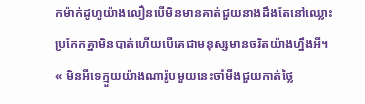កម៉ាក់ដូហូយ៉ាងលឿនបើមិនមានគាត់ជួយនាងដឹងតែនៅឈ្លោះប្រកែកគ្នាមិនបាត់ហើយបើគេជាមនុស្សមានចរិតយ៉ាងហ្នឹងអី។
« មិនអីទេក្មួយយ៉ាងណារ៉ូបមួយនេះចាំមីងជួយកាត់ថ្លៃ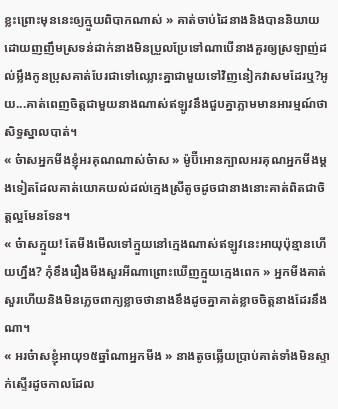ខ្លះព្រោះមុននេះឲ្យក្មួយពិបាកណាស់ » គាត់ចាប់ដៃនាងនិងបាននិយាយដោយញញឹមស្រទន់ដាក់នាងមិនប្រួលប្រែទៅណាបើនាងគួរឲ្យស្រឡាញ់ដល់ម្លឹងកូនប្រុសគាត់បែរជាទៅឈ្លោះគ្នាជាមួយទៅវិញនៀកវាសមដែរឬ?អូយ...គាត់ពេញចិត្តជាមួយនាងណាស់ឥឡូវនឹងជួបគ្នាភ្លាមមានអារម្មណ៍ថាសិទ្ធស្នាលបាត់។
« ច៎ាសអ្នកមីងខ្ញុំអរគុណណាស់ច៎ាស » ម៉ូប៊ីអោនក្បាលអរគុណអ្នកមីងម្ដងទៀតដែលគាត់យោគយល់ដល់ក្មេងស្រីតូចដូចជានាងនោះគាត់ពិតជាចិត្តល្អមែនទែន។
« ច៎ាសក្មួយ! តែមីងមើលទៅក្មួយនៅក្មេងណាស់ឥឡូវនេះអាយុប៉ុន្មានហើយហ្នឹង? កុំខឹងរឿងមីងសួរអីណាព្រោះឃើញក្មួយក្មេងពេក » អ្នកមីងគាត់សួរហើយនិងមិនភ្លេចពាក្យខ្លាចថានាងខឹងដូចគ្នាគាត់ខ្លាចចិត្តនាងដែរនឹងណា។
« អរច៎ាសខ្ញុំអាយុ១៥ឆ្នាំណាអ្នកមីង » នាងតូចឆ្លើយប្រាប់គាត់ទាំងមិនស្ទាក់ស្ទើរដូចកាលដែល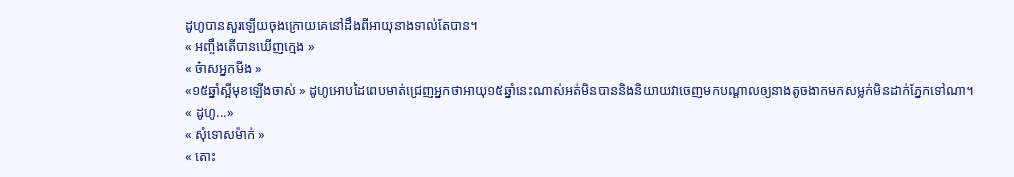ដូហូបានសួរឡើយចុងក្រោយគេនៅដឹងពីអាយុនាងទាល់តែបាន។
« អញ្ចឹងតើបានឃើញក្មេង »
« ច៎ាសអ្នកមីង »
«១៥ឆ្នាំស្អីមុខឡើងចាស់ » ដូហូអោបដៃពេបមាត់ជ្រេញអ្នកថាអាយុ១៥ឆ្នាំនេះណាស់អត់មិនបាននិងនិយាយវាចេញមកបណ្ដាលឲ្យនាងតូចងាកមកសម្លក់មិនដាក់ភ្នែកទៅណា។
« ដូហូ...»
« សុំទោសម៉ាក់ »
« តោះ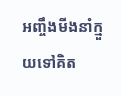អញ្ចឹងមីងនាំក្មួយទៅគិត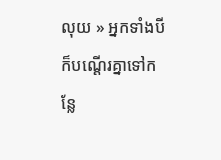លុយ » អ្នកទាំងបីក៏បណ្ដើរគ្នាទៅកន្លែ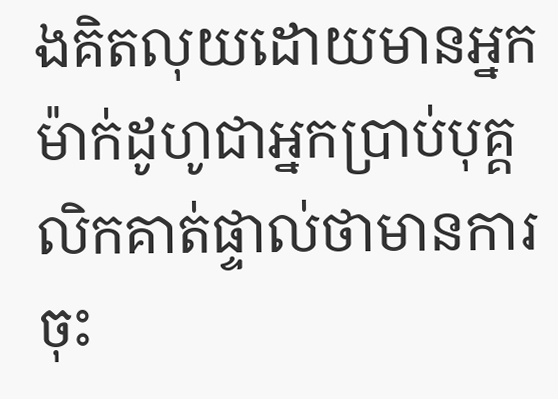ងគិតលុយដោយមានអ្នកម៉ាក់ដូហូជាអ្នកប្រាប់បុគ្គលិកគាត់ផ្ទាល់ថាមានការចុះ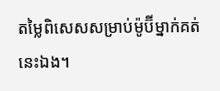តម្លៃពិសេសសម្រាប់ម៉ូប៊ីម្នាក់គត់នេះឯង។